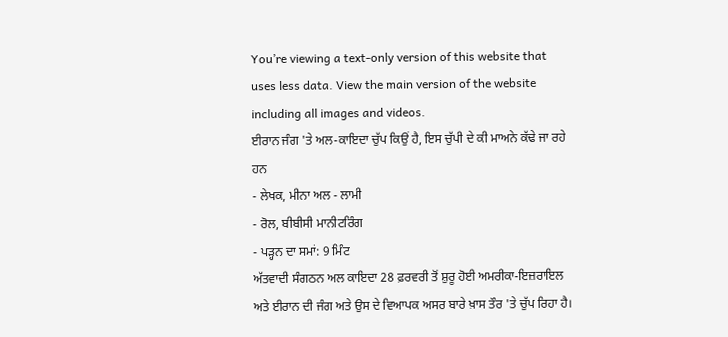You’re viewing a text-only version of this website that uses less data. View the main version of the website including all images and videos.
ਈਰਾਨ ਜੰਗ 'ਤੇ ਅਲ-ਕਾਇਦਾ ਚੁੱਪ ਕਿਉਂ ਹੈ, ਇਸ ਚੁੱਪੀ ਦੇ ਕੀ ਮਾਅਨੇ ਕੱਢੇ ਜਾ ਰਹੇ ਹਨ
- ਲੇਖਕ, ਮੀਨਾ ਅਲ - ਲਾਮੀ
- ਰੋਲ, ਬੀਬੀਸੀ ਮਾਨੀਟਰਿੰਗ
- ਪੜ੍ਹਨ ਦਾ ਸਮਾਂ: 9 ਮਿੰਟ
ਅੱਤਵਾਦੀ ਸੰਗਠਨ ਅਲ ਕਾਇਦਾ 28 ਫ਼ਰਵਰੀ ਤੋਂ ਸ਼ੁਰੂ ਹੋਈ ਅਮਰੀਕਾ-ਇਜ਼ਰਾਇਲ ਅਤੇ ਈਰਾਨ ਦੀ ਜੰਗ ਅਤੇ ਉਸ ਦੇ ਵਿਆਪਕ ਅਸਰ ਬਾਰੇ ਖ਼ਾਸ ਤੌਰ 'ਤੇ ਚੁੱਪ ਰਿਹਾ ਹੈ।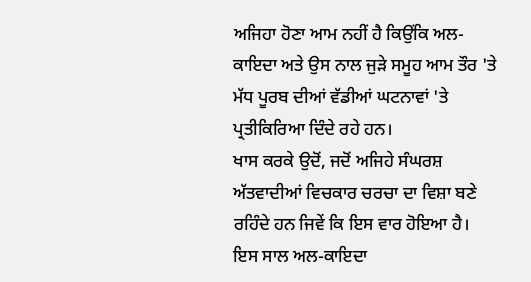ਅਜਿਹਾ ਹੋਣਾ ਆਮ ਨਹੀਂ ਹੈ ਕਿਉਂਕਿ ਅਲ-ਕਾਇਦਾ ਅਤੇ ਉਸ ਨਾਲ ਜੁੜੇ ਸਮੂਹ ਆਮ ਤੌਰ 'ਤੇ ਮੱਧ ਪੂਰਬ ਦੀਆਂ ਵੱਡੀਆਂ ਘਟਨਾਵਾਂ 'ਤੇ ਪ੍ਰਤੀਕਿਰਿਆ ਦਿੰਦੇ ਰਹੇ ਹਨ।
ਖਾਸ ਕਰਕੇ ਉਦੋਂ, ਜਦੋਂ ਅਜਿਹੇ ਸੰਘਰਸ਼ ਅੱਤਵਾਦੀਆਂ ਵਿਚਕਾਰ ਚਰਚਾ ਦਾ ਵਿਸ਼ਾ ਬਣੇ ਰਹਿੰਦੇ ਹਨ ਜਿਵੇਂ ਕਿ ਇਸ ਵਾਰ ਹੋਇਆ ਹੈ।
ਇਸ ਸਾਲ ਅਲ-ਕਾਇਦਾ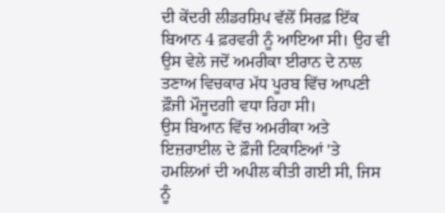ਦੀ ਕੇਂਦਰੀ ਲੀਡਰਸ਼ਿਪ ਵੱਲੋਂ ਸਿਰਫ਼ ਇੱਕ ਬਿਆਨ 4 ਫ਼ਰਵਰੀ ਨੂੰ ਆਇਆ ਸੀ। ਉਹ ਵੀ ਉਸ ਵੇਲੇ ਜਦੋਂ ਅਮਰੀਕਾ ਈਰਾਨ ਦੇ ਨਾਲ ਤਣਾਅ ਵਿਚਕਾਰ ਮੱਧ ਪੂਰਬ ਵਿੱਚ ਆਪਣੀ ਫ਼ੌਜੀ ਮੌਜੂਦਗੀ ਵਧਾ ਰਿਹਾ ਸੀ।
ਉਸ ਬਿਆਨ ਵਿੱਚ ਅਮਰੀਕਾ ਅਤੇ ਇਜ਼ਰਾਈਲ ਦੇ ਫ਼ੌਜੀ ਟਿਕਾਣਿਆਂ 'ਤੇ ਹਮਲਿਆਂ ਦੀ ਅਪੀਲ ਕੀਤੀ ਗਈ ਸੀ, ਜਿਸ ਨੂੰ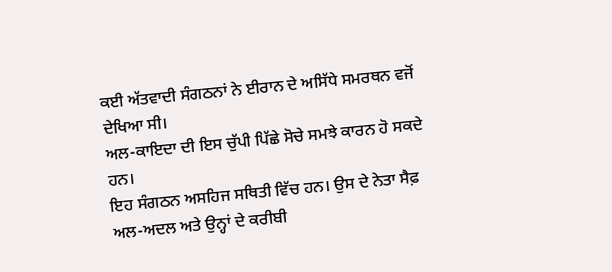ਕਈ ਅੱਤਵਾਦੀ ਸੰਗਠਨਾਂ ਨੇ ਈਰਾਨ ਦੇ ਅਸਿੱਧੇ ਸਮਰਥਨ ਵਜੋਂ ਦੇਖਿਆ ਸੀ।
ਅਲ-ਕਾਇਦਾ ਦੀ ਇਸ ਚੁੱਪੀ ਪਿੱਛੇ ਸੋਚੇ ਸਮਝੇ ਕਾਰਨ ਹੋ ਸਕਦੇ ਹਨ।
ਇਹ ਸੰਗਠਨ ਅਸਹਿਜ ਸਥਿਤੀ ਵਿੱਚ ਹਨ। ਉਸ ਦੇ ਨੇਤਾ ਸੈਫ਼ ਅਲ-ਅਦਲ ਅਤੇ ਉਨ੍ਹਾਂ ਦੇ ਕਰੀਬੀ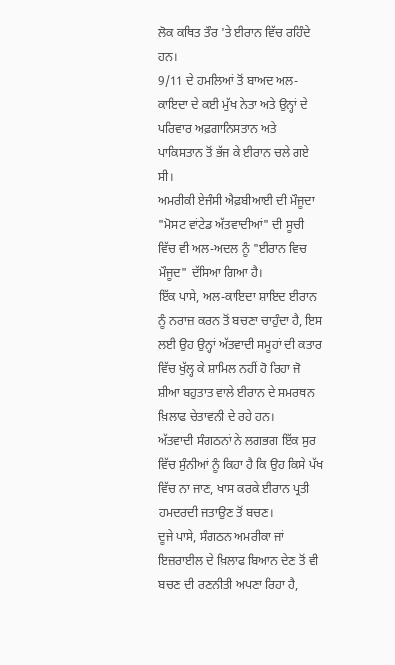ਲੋਕ ਕਥਿਤ ਤੌਰ 'ਤੇ ਈਰਾਨ ਵਿੱਚ ਰਹਿੰਦੇ ਹਨ।
9/11 ਦੇ ਹਮਲਿਆਂ ਤੋਂ ਬਾਅਦ ਅਲ-ਕਾਇਦਾ ਦੇ ਕਈ ਮੁੱਖ ਨੇਤਾ ਅਤੇ ਉਨ੍ਹਾਂ ਦੇ ਪਰਿਵਾਰ ਅਫ਼ਗਾਨਿਸਤਾਨ ਅਤੇ ਪਾਕਿਸਤਾਨ ਤੋਂ ਭੱਜ ਕੇ ਈਰਾਨ ਚਲੇ ਗਏ ਸੀ।
ਅਮਰੀਕੀ ਏਜੰਸੀ ਐਫ਼ਬੀਆਈ ਦੀ ਮੌਜੂਦਾ "ਮੋਸਟ ਵਾਂਟੇਡ ਅੱਤਵਾਦੀਆਂ" ਦੀ ਸੂਚੀ ਵਿੱਚ ਵੀ ਅਲ-ਅਦਲ ਨੂੰ "ਈਰਾਨ ਵਿਚ ਮੌਜੂਦ" ਦੱਸਿਆ ਗਿਆ ਹੈ।
ਇੱਕ ਪਾਸੇ, ਅਲ-ਕਾਇਦਾ ਸ਼ਾਇਦ ਈਰਾਨ ਨੂੰ ਨਰਾਜ਼ ਕਰਨ ਤੋਂ ਬਚਣਾ ਚਾਹੁੰਦਾ ਹੈ, ਇਸ ਲਈ ਉਹ ਉਨ੍ਹਾਂ ਅੱਤਵਾਦੀ ਸਮੂਹਾਂ ਦੀ ਕਤਾਰ ਵਿੱਚ ਖੁੱਲ੍ਹ ਕੇ ਸ਼ਾਮਿਲ ਨਹੀਂ ਹੋ ਰਿਹਾ ਜੋ ਸ਼ੀਆ ਬਹੁਤਾਤ ਵਾਲੇ ਈਰਾਨ ਦੇ ਸਮਰਥਨ ਖ਼ਿਲਾਫ ਚੇਤਾਵਨੀ ਦੇ ਰਹੇ ਹਨ।
ਅੱਤਵਾਦੀ ਸੰਗਠਨਾਂ ਨੇ ਲਗਭਗ ਇੱਕ ਸੁਰ ਵਿੱਚ ਸੁੰਨੀਆਂ ਨੂੰ ਕਿਹਾ ਹੈ ਕਿ ਉਹ ਕਿਸੇ ਪੱਖ ਵਿੱਚ ਨਾ ਜਾਣ, ਖਾਸ ਕਰਕੇ ਈਰਾਨ ਪ੍ਰਤੀ ਹਮਦਰਦੀ ਜਤਾਉਣ ਤੋਂ ਬਚਣ।
ਦੂਜੇ ਪਾਸੇ, ਸੰਗਠਨ ਅਮਰੀਕਾ ਜਾਂ ਇਜ਼ਰਾਈਲ ਦੇ ਖ਼ਿਲਾਫ ਬਿਆਨ ਦੇਣ ਤੋਂ ਵੀ ਬਚਣ ਦੀ ਰਣਨੀਤੀ ਅਪਣਾ ਰਿਹਾ ਹੈ,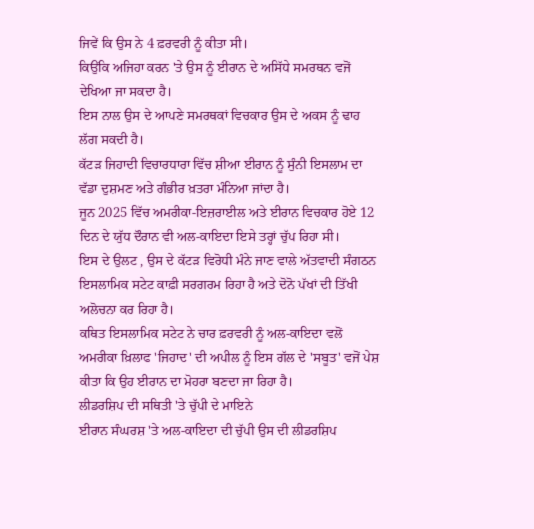ਜਿਵੇਂ ਕਿ ਉਸ ਨੇ 4 ਫ਼ਰਵਰੀ ਨੂੰ ਕੀਤਾ ਸੀ।
ਕਿਉਂਕਿ ਅਜਿਹਾ ਕਰਨ 'ਤੇ ਉਸ ਨੂੰ ਈਰਾਨ ਦੇ ਅਸਿੱਧੇ ਸਮਰਥਨ ਵਜੋਂ ਦੇਖਿਆ ਜਾ ਸਕਦਾ ਹੈ।
ਇਸ ਨਾਲ ਉਸ ਦੇ ਆਪਣੇ ਸਮਰਥਕਾਂ ਵਿਚਕਾਰ ਉਸ ਦੇ ਅਕਸ ਨੂੰ ਢਾਹ ਲੱਗ ਸਕਦੀ ਹੈ।
ਕੱਟੜ ਜਿਹਾਦੀ ਵਿਚਾਰਧਾਰਾ ਵਿੱਚ ਸ਼ੀਆ ਈਰਾਨ ਨੂੰ ਸੁੰਨੀ ਇਸਲਾਮ ਦਾ ਵੱਡਾ ਦੁਸ਼ਮਣ ਅਤੇ ਗੰਭੀਰ ਖ਼ਤਰਾ ਮੰਨਿਆ ਜਾਂਦਾ ਹੈ।
ਜੂਨ 2025 ਵਿੱਚ ਅਮਰੀਕਾ-ਇਜ਼ਰਾਈਲ ਅਤੇ ਈਰਾਨ ਵਿਚਕਾਰ ਹੋਏ 12 ਦਿਨ ਦੇ ਯੁੱਧ ਦੌਰਾਨ ਵੀ ਅਲ-ਕਾਇਦਾ ਇਸੇ ਤਰ੍ਹਾਂ ਚੁੱਪ ਰਿਹਾ ਸੀ।
ਇਸ ਦੇ ਉਲਟ , ਉਸ ਦੇ ਕੱਟੜ ਵਿਰੋਧੀ ਮੰਨੇ ਜਾਣ ਵਾਲੇ ਅੱਤਵਾਦੀ ਸੰਗਠਨ ਇਸਲਾਮਿਕ ਸਟੇਟ ਕਾਫ਼ੀ ਸਰਗਰਮ ਰਿਹਾ ਹੈ ਅਤੇ ਦੋਨੋ ਪੱਖਾਂ ਦੀ ਤਿੱਖੀ ਅਲੋਚਨਾ ਕਰ ਰਿਹਾ ਹੈ।
ਕਥਿਤ ਇਸਲਾਮਿਕ ਸਟੇਟ ਨੇ ਚਾਰ ਫ਼ਰਵਰੀ ਨੂੰ ਅਲ-ਕਾਇਦਾ ਵਲੋਂ ਅਮਰੀਕਾ ਖ਼ਿਲਾਫ 'ਜਿਹਾਦ' ਦੀ ਅਪੀਲ ਨੂੰ ਇਸ ਗੱਲ ਦੇ 'ਸਬੂਤ' ਵਜੋਂ ਪੇਸ਼ ਕੀਤਾ ਕਿ ਉਹ ਈਰਾਨ ਦਾ ਮੋਹਰਾ ਬਣਦਾ ਜਾ ਰਿਹਾ ਹੈ।
ਲੀਡਰਸ਼ਿਪ ਦੀ ਸਥਿਤੀ 'ਤੇ ਚੁੱਪੀ ਦੇ ਮਾਇਨੇ
ਈਰਾਨ ਸੰਘਰਸ਼ 'ਤੇ ਅਲ-ਕਾਇਦਾ ਦੀ ਚੁੱਪੀ ਉਸ ਦੀ ਲੀਡਰਸ਼ਿਪ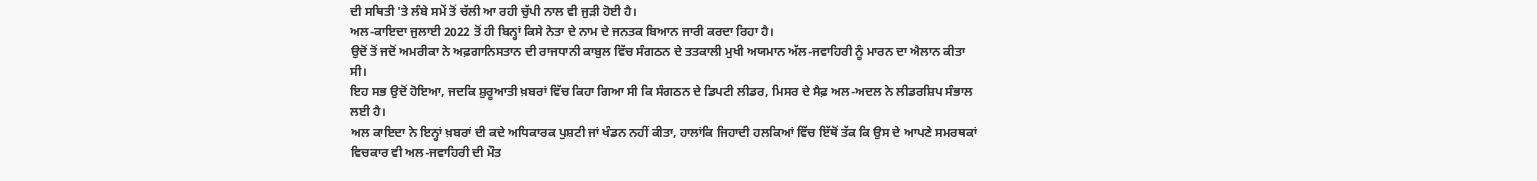ਦੀ ਸਥਿਤੀ 'ਤੇ ਲੰਬੇ ਸਮੇਂ ਤੋਂ ਚੱਲੀ ਆ ਰਹੀ ਚੁੱਪੀ ਨਾਲ ਵੀ ਜੁੜੀ ਹੋਈ ਹੈ।
ਅਲ-ਕਾਇਦਾ ਜੁਲਾਈ 2022 ਤੋਂ ਹੀ ਬਿਨ੍ਹਾਂ ਕਿਸੇ ਨੇਤਾ ਦੇ ਨਾਮ ਦੇ ਜਨਤਕ ਬਿਆਨ ਜਾਰੀ ਕਰਦਾ ਰਿਹਾ ਹੈ।
ਉਦੋਂ ਤੋਂ ਜਦੋਂ ਅਮਰੀਕਾ ਨੇ ਅਫ਼ਗਾਨਿਸਤਾਨ ਦੀ ਰਾਜਧਾਨੀ ਕਾਬੁਲ ਵਿੱਚ ਸੰਗਠਨ ਦੇ ਤਤਕਾਲੀ ਮੁਖੀ ਅਯਮਾਨ ਅੱਲ-ਜਵਾਹਿਰੀ ਨੂੰ ਮਾਰਨ ਦਾ ਐਲਾਨ ਕੀਤਾ ਸੀ।
ਇਹ ਸਭ ਉਦੋਂ ਹੋਇਆ, ਜਦਕਿ ਸ਼ੁਰੂਆਤੀ ਖ਼ਬਰਾਂ ਵਿੱਚ ਕਿਹਾ ਗਿਆ ਸੀ ਕਿ ਸੰਗਠਨ ਦੇ ਡਿਪਟੀ ਲੀਡਰ, ਮਿਸਰ ਦੇ ਸੈਫ਼ ਅਲ-ਅਦਲ ਨੇ ਲੀਡਰਸ਼ਿਪ ਸੰਭਾਲ ਲਈ ਹੈ।
ਅਲ ਕਾਇਦਾ ਨੇ ਇਨ੍ਹਾਂ ਖ਼ਬਰਾਂ ਦੀ ਕਦੇ ਅਧਿਕਾਰਕ ਪੁਸ਼ਟੀ ਜਾਂ ਖੰਡਨ ਨਹੀਂ ਕੀਤਾ, ਹਾਲਾਂਕਿ ਜਿਹਾਦੀ ਹਲਕਿਆਂ ਵਿੱਚ ਇੱਥੋਂ ਤੱਕ ਕਿ ਉਸ ਦੇ ਆਪਣੇ ਸਮਰਥਕਾਂ ਵਿਚਕਾਰ ਵੀ ਅਲ-ਜਵਾਹਿਰੀ ਦੀ ਮੌਤ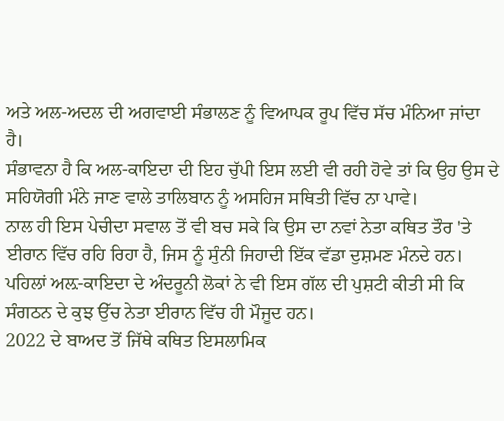ਅਤੇ ਅਲ-ਅਦਲ ਦੀ ਅਗਵਾਈ ਸੰਭਾਲਣ ਨੂੰ ਵਿਆਪਕ ਰੂਪ ਵਿੱਚ ਸੱਚ ਮੰਨਿਆ ਜਾਂਦਾ ਹੈ।
ਸੰਭਾਵਨਾ ਹੈ ਕਿ ਅਲ-ਕਾਇਦਾ ਦੀ ਇਹ ਚੁੱਪੀ ਇਸ ਲਈ ਵੀ ਰਹੀ ਹੋਵੇ ਤਾਂ ਕਿ ਉਹ ਉਸ ਦੇ ਸਹਿਯੋਗੀ ਮੰਨੇ ਜਾਣ ਵਾਲੇ ਤਾਲਿਬਾਨ ਨੂੰ ਅਸਹਿਜ ਸਥਿਤੀ ਵਿੱਚ ਨਾ ਪਾਵੇ।
ਨਾਲ ਹੀ ਇਸ ਪੇਚੀਦਾ ਸਵਾਲ ਤੋਂ ਵੀ ਬਚ ਸਕੇ ਕਿ ਉਸ ਦਾ ਨਵਾਂ ਨੇਤਾ ਕਥਿਤ ਤੌਰ 'ਤੇ ਈਰਾਨ ਵਿੱਚ ਰਹਿ ਰਿਹਾ ਹੈ, ਜਿਸ ਨੂੰ ਸੁੰਨੀ ਜਿਹਾਦੀ ਇੱਕ ਵੱਡਾ ਦੁਸ਼ਮਣ ਮੰਨਦੇ ਹਨ।
ਪਹਿਲਾਂ ਅਲ਼-ਕਾਇਦਾ ਦੇ ਅੰਦਰੂਨੀ ਲੋਕਾਂ ਨੇ ਵੀ ਇਸ ਗੱਲ ਦੀ ਪੁਸ਼ਟੀ ਕੀਤੀ ਸੀ ਕਿ ਸੰਗਠਨ ਦੇ ਕੁਝ ਉੱਚ ਨੇਤਾ ਈਰਾਨ ਵਿੱਚ ਹੀ ਮੌਜੂਦ ਹਨ।
2022 ਦੇ ਬਾਅਦ ਤੋਂ ਜਿੱਥੇ ਕਥਿਤ ਇਸਲਾਮਿਕ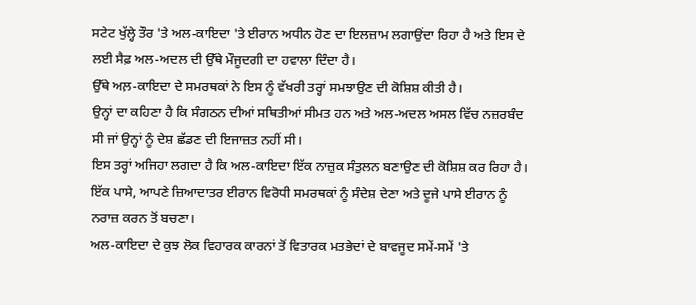ਸਟੇਟ ਖੁੱਲ੍ਹੇ ਤੌਰ 'ਤੇ ਅਲ-ਕਾਇਦਾ 'ਤੇ ਈਰਾਨ ਅਧੀਨ ਹੋਣ ਦਾ ਇਲਜ਼ਾਮ ਲਗਾਉਂਦਾ ਰਿਹਾ ਹੈ ਅਤੇ ਇਸ ਦੇ ਲਈ ਸੈਫ਼ ਅਲ-ਅਦਲ ਦੀ ਉੱਥੇ ਮੌਜੂਦਗੀ ਦਾ ਹਵਾਲਾ ਦਿੰਦਾ ਹੈ।
ਉੱਥੇ ਅਲ਼-ਕਾਇਦਾ ਦੇ ਸਮਰਥਕਾਂ ਨੇ ਇਸ ਨੂੰ ਵੱਖਰੀ ਤਰ੍ਹਾਂ ਸਮਝਾਉਣ ਦੀ ਕੋਸ਼ਿਸ਼ ਕੀਤੀ ਹੈ।
ਉਨ੍ਹਾਂ ਦਾ ਕਹਿਣਾ ਹੈ ਕਿ ਸੰਗਠਨ ਦੀਆਂ ਸਥਿਤੀਆਂ ਸੀਮਤ ਹਨ ਅਤੇ ਅਲ-ਅਦਲ ਅਸਲ ਵਿੱਚ ਨਜ਼ਰਬੰਦ ਸੀ ਜਾਂ ਉਨ੍ਹਾਂ ਨੂੰ ਦੇਸ਼ ਛੱਡਣ ਦੀ ਇਜਾਜ਼ਤ ਨਹੀਂ ਸੀ।
ਇਸ ਤਰ੍ਹਾਂ ਅਜਿਹਾ ਲਗਦਾ ਹੈ ਕਿ ਅਲ-ਕਾਇਦਾ ਇੱਕ ਨਾਜ਼ੁਕ ਸੰਤੁਲਨ ਬਣਾਉਣ ਦੀ ਕੋਸ਼ਿਸ਼ ਕਰ ਰਿਹਾ ਹੈ।
ਇੱਕ ਪਾਸੇ, ਆਪਣੇ ਜ਼ਿਆਦਾਤਰ ਈਰਾਨ ਵਿਰੋਧੀ ਸਮਰਥਕਾਂ ਨੂੰ ਸੰਦੇਸ਼ ਦੇਣਾ ਅਤੇ ਦੂਜੇ ਪਾਸੇ ਈਰਾਨ ਨੂੰ ਨਰਾਜ਼ ਕਰਨ ਤੋਂ ਬਚਣਾ।
ਅਲ-ਕਾਇਦਾ ਦੇ ਕੁਝ ਲੋਕ ਵਿਹਾਰਕ ਕਾਰਨਾਂ ਤੋਂ ਵਿਤਾਰਕ ਮਤਭੇਦਾਂ ਦੇ ਬਾਵਜੂਦ ਸਮੇਂ-ਸਮੇਂ 'ਤੇ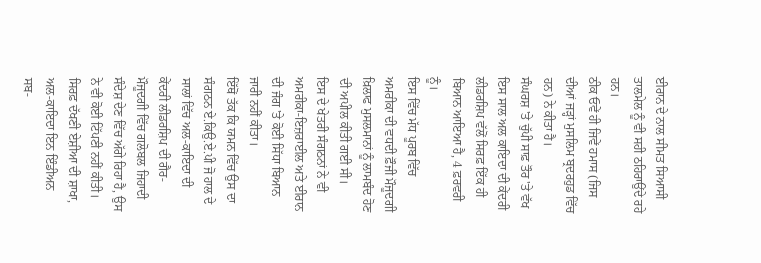ਈਰਾਨ ਦੇ ਨਾਲ ਸੀਮਤ ਸਿਆਸੀ ਤਾਲਮੇਲ ਨੂੰ ਵੀ ਸਹੀ ਠਹਿਰਾਉਂਦੇ ਰਹੇ ਹਨ।
ਠੀਕ ਓਵੇਂ ਹੀ ਜਿਵੇਂ ਹਮਾਸ (ਜਿਸ ਦੀਆਂ ਜੜ੍ਹਾਂ ਮੁਸਲਿਮ ਬ੍ਰਦਰਹੁਡ ਵਿੱਚ ਹਨ) ਨੇ ਕੀਤਾ ਹੈ।
ਸੰਘਰਸ਼ 'ਤੇ ਚੁੱਪੀ ਸਾਫ਼ ਤੌਰ 'ਤੇ ਵੱਖ
ਇਸ ਸਾਲ ਅਲ ਕਾਇਦਾ ਦੀ ਕੇਂਦਰੀ ਲੀਡਰਸ਼ਿਪ ਵੱਲੋਂ ਸਿਰਫ਼ ਇੱਕ ਹੀ ਬਿਆਨ ਆਇਆ ਹੈ, 4 ਫ਼ਰਵਰੀ ਨੂੰ।
ਇਸ ਵਿੱਚ ਮੱਧ ਪੂਰਬ ਵਿੱਚ ਅਮਰੀਕਾ ਦੀ ਵਧਦੀ ਫ਼ੌਜੀ ਮੌਜੂਦਗੀ ਖ਼ਿਲਾਫ ਮੁਸਲਮਾਨਾਂ ਨੂੰ ਲਾਮਬੰਦ ਹੋਣ ਦੀ ਅਪੀਲ ਕੀਤੀ ਗਈ ਸੀ।
ਇਸ ਦੇ ਖੇਤਰੀ ਸੰਗਠਨਾਂ ਨੇ ਵੀ ਅਮਰੀਕਾ-ਇਜ਼ਰਾਈਲ ਅਤੇ ਈਰਾਨ ਦੀ ਜੰਗ 'ਤੇ ਕੋਈ ਸਿੱਧਾ ਬਿਆਨ ਜਾਰੀ ਨਹੀਂ ਕੀਤਾ।
ਇੱਥੋਂ ਤੱਕ ਕਿ ਯਮਨ ਵਿੱਚ ਉਸ ਦਾ ਸੰਗਠਨ ਏ.ਕਿਉ.ਏ.ਪੀ ਜੋ ਹਾਲ ਦੇ ਸਾਲਾਂ ਵਿੱਚ ਅਲ-ਕਾਇਦਾ ਦੀ ਕੇਂਦਰੀ ਲੀਡਰਸ਼ਿਪ ਦੀ ਗੈਰ-ਮੌਜੂਦਗੀ ਵਿੱਚ ਗਲੋਬਲ ਜਿਹਾਦੀ ਸੰਦੇਸ਼ ਦੇਣ ਵਿੱਚ ਅੱਗੇ ਰਿਹਾ ਹੈ, ਉਸ ਨੇ ਵੀ ਕੋਈ ਟਿੱਪਣੀ ਨਹੀਂ ਕੀਤੀ।
ਸਿਰਫ਼ ਦੱਖਣੀ ਏਸ਼ੀਆ ਦੀ ਸ਼ਾਖਾ, ਅਲ-ਕਾਇਦਾ ਇਨ ਇੰਡੀਅਨ ਸਬ-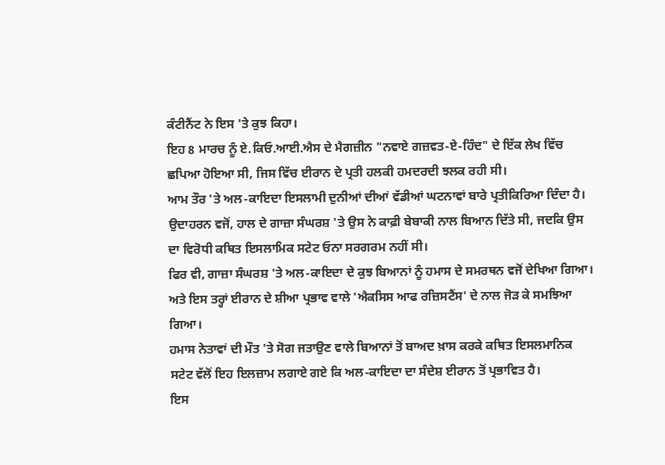ਕੰਟੀਨੈਂਟ ਨੇ ਇਸ 'ਤੇ ਕੁਝ ਕਿਹਾ।
ਇਹ 8 ਮਾਰਚ ਨੂੰ ਏ.ਕਿਓ.ਆਈ.ਐਸ ਦੇ ਮੈਗਜ਼ੀਨ "ਨਵਾਏ ਗਜ਼ਵਤ-ਏ-ਹਿੰਦ" ਦੇ ਇੱਕ ਲੇਖ ਵਿੱਚ ਛਪਿਆ ਹੋਇਆ ਸੀ, ਜਿਸ ਵਿੱਚ ਈਰਾਨ ਦੇ ਪ੍ਰਤੀ ਹਲਕੀ ਹਮਦਰਦੀ ਝਲਕ ਰਹੀ ਸੀ।
ਆਮ ਤੌਰ 'ਤੇ ਅਲ-ਕਾਇਦਾ ਇਸਲਾਮੀ ਦੁਨੀਆਂ ਦੀਆਂ ਵੱਡੀਆਂ ਘਟਨਾਵਾਂ ਬਾਰੇ ਪ੍ਰਤੀਕਿਰਿਆ ਦਿੰਦਾ ਹੈ।
ਉਦਾਹਰਨ ਵਜੋਂ, ਹਾਲ ਦੇ ਗਾਜ਼ਾ ਸੰਘਰਸ਼ 'ਤੇ ਉਸ ਨੇ ਕਾਫ਼ੀ ਬੇਬਾਕੀ ਨਾਲ ਬਿਆਨ ਦਿੱਤੇ ਸੀ, ਜਦਕਿ ਉਸ ਦਾ ਵਿਰੋਧੀ ਕਥਿਤ ਇਸਲਾਮਿਕ ਸਟੇਟ ਓਨਾ ਸਰਗਰਮ ਨਹੀਂ ਸੀ।
ਫਿਰ ਵੀ, ਗਾਜ਼ਾ ਸੰਘਰਸ਼ 'ਤੇ ਅਲ-ਕਾਇਦਾ ਦੇ ਕੁਝ ਬਿਆਨਾਂ ਨੂੰ ਹਮਾਸ ਦੇ ਸਮਰਥਨ ਵਜੋਂ ਦੇਖਿਆ ਗਿਆ।
ਅਤੇ ਇਸ ਤਰ੍ਹਾਂ ਈਰਾਨ ਦੇ ਸ਼ੀਆ ਪ੍ਰਭਾਵ ਵਾਲੇ 'ਐਕਸਿਸ ਆਫ ਰਜ਼ਿਸਟੈਂਸ' ਦੇ ਨਾਲ ਜੋੜ ਕੇ ਸਮਝਿਆ ਗਿਆ।
ਹਮਾਸ ਨੇਤਾਵਾਂ ਦੀ ਮੌਤ 'ਤੇ ਸੋਗ ਜਤਾਉਣ ਵਾਲੇ ਬਿਆਨਾਂ ਤੋਂ ਬਾਅਦ ਖ਼ਾਸ ਕਰਕੇ ਕਥਿਤ ਇਸਲਮਾਨਿਕ ਸਟੇਟ ਵੱਲੋਂ ਇਹ ਇਲਜ਼ਾਮ ਲਗਾਏ ਗਏ ਕਿ ਅਲ-ਕਾਇਦਾ ਦਾ ਸੰਦੇਸ਼ ਈਰਾਨ ਤੋਂ ਪ੍ਰਭਾਵਿਤ ਹੈ।
ਇਸ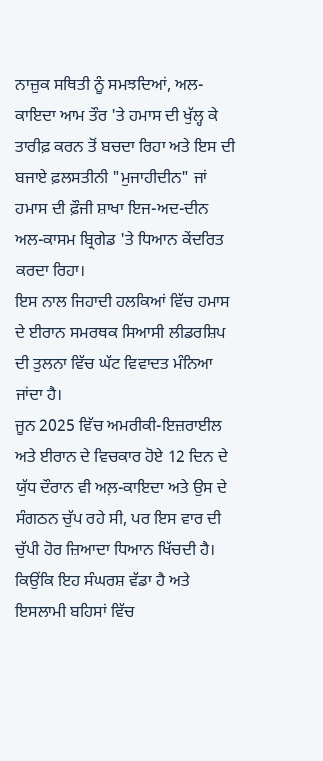ਨਾਜ਼ੁਕ ਸਥਿਤੀ ਨੂੰ ਸਮਝਦਿਆਂ, ਅਲ-ਕਾਇਦਾ ਆਮ ਤੌਰ 'ਤੇ ਹਮਾਸ ਦੀ ਖੁੱਲ੍ਹ ਕੇ ਤਾਰੀਫ਼ ਕਰਨ ਤੋਂ ਬਚਦਾ ਰਿਹਾ ਅਤੇ ਇਸ ਦੀ ਬਜਾਏ ਫ਼ਲਸਤੀਨੀ "ਮੁਜਾਹੀਦੀਨ" ਜਾਂ ਹਮਾਸ ਦੀ ਫ਼ੌਜੀ ਸ਼ਾਖਾ ਇਜ-ਅਦ-ਦੀਨ ਅਲ-ਕਾਸਮ ਬ੍ਰਿਗੇਡ 'ਤੇ ਧਿਆਨ ਕੇਂਦਰਿਤ ਕਰਦਾ ਰਿਹਾ।
ਇਸ ਨਾਲ ਜਿਹਾਦੀ ਹਲਕਿਆਂ ਵਿੱਚ ਹਮਾਸ ਦੇ ਈਰਾਨ ਸਮਰਥਕ ਸਿਆਸੀ ਲੀਡਰਸ਼ਿਪ ਦੀ ਤੁਲਨਾ ਵਿੱਚ ਘੱਟ ਵਿਵਾਦਤ ਮੰਨਿਆ ਜਾਂਦਾ ਹੈ।
ਜੂਨ 2025 ਵਿੱਚ ਅਮਰੀਕੀ-ਇਜ਼ਰਾਈਲ ਅਤੇ ਈਰਾਨ ਦੇ ਵਿਚਕਾਰ ਹੋਏ 12 ਦਿਨ ਦੇ ਯੁੱਧ ਦੌਰਾਨ ਵੀ ਅਲ਼-ਕਾਇਦਾ ਅਤੇ ਉਸ ਦੇ ਸੰਗਠਨ ਚੁੱਪ ਰਹੇ ਸੀ, ਪਰ ਇਸ ਵਾਰ ਦੀ ਚੁੱਪੀ ਹੋਰ ਜ਼ਿਆਦਾ ਧਿਆਨ ਖਿੱਚਦੀ ਹੈ।
ਕਿਉਂਕਿ ਇਹ ਸੰਘਰਸ਼ ਵੱਡਾ ਹੈ ਅਤੇ ਇਸਲਾਮੀ ਬਹਿਸਾਂ ਵਿੱਚ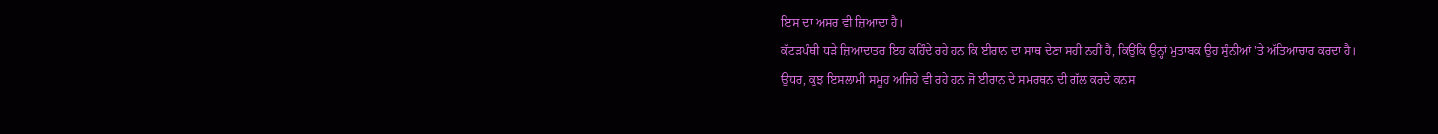ਇਸ ਦਾ ਅਸਰ ਵੀ ਜ਼ਿਆਦਾ ਹੈ।
ਕੱਟੜਪੰਥੀ ਧੜੇ ਜ਼ਿਆਦਾਤਰ ਇਹ ਕਹਿੰਦੇ ਰਹੇ ਹਨ ਕਿ ਈਰਾਨ ਦਾ ਸਾਥ ਦੇਣਾ ਸਹੀ ਨਹੀਂ ਹੈ, ਕਿਉਂਕਿ ਉਨ੍ਹਾਂ ਮੁਤਾਬਕ ਉਹ ਸੁੰਨੀਆਂ 'ਤੇ ਅੱਤਿਆਚਾਰ ਕਰਦਾ ਹੈ।
ਉਧਰ, ਕੁਝ ਇਸਲਾਮੀ ਸਮੂਹ ਅਜਿਹੇ ਵੀ ਰਹੇ ਹਨ ਜੋ ਈਰਾਨ ਦੇ ਸਮਰਥਨ ਦੀ ਗੱਲ ਕਰਦੇ ਕਨਸ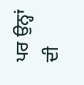ਪਰ ਉਨ੍ਹਾਂ ਦੀ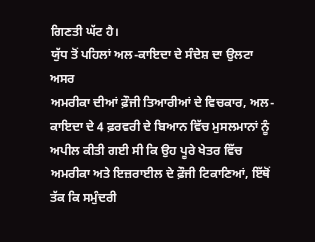ਗਿਣਤੀ ਘੱਟ ਹੈ।
ਯੁੱਧ ਤੋਂ ਪਹਿਲਾਂ ਅਲ-ਕਾਇਦਾ ਦੇ ਸੰਦੇਸ਼ ਦਾ ਉਲਟਾ ਅਸਰ
ਅਮਰੀਕਾ ਦੀਆਂ ਫ਼ੌਜੀ ਤਿਆਰੀਆਂ ਦੇ ਵਿਚਕਾਰ, ਅਲ-ਕਾਇਦਾ ਦੇ 4 ਫ਼ਰਵਰੀ ਦੇ ਬਿਆਨ ਵਿੱਚ ਮੁਸਲਮਾਨਾਂ ਨੂੰ ਅਪੀਲ ਕੀਤੀ ਗਈ ਸੀ ਕਿ ਉਹ ਪੂਰੇ ਖੇਤਰ ਵਿੱਚ ਅਮਰੀਕਾ ਅਤੇ ਇਜ਼ਰਾਈਲ ਦੇ ਫ਼ੌਜੀ ਟਿਕਾਣਿਆਂ, ਇੱਥੋਂ ਤੱਕ ਕਿ ਸਮੁੰਦਰੀ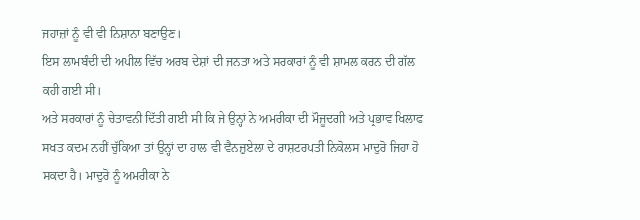ਜਹਾਜ਼ਾਂ ਨੂੰ ਵੀ ਵੀ ਨਿਸ਼ਾਨਾ ਬਣਾਉਣ।
ਇਸ ਲਾਮਬੰਦੀ ਦੀ ਅਪੀਲ ਵਿੱਚ ਅਰਬ ਦੇਸ਼ਾਂ ਦੀ ਜਨਤਾ ਅਤੇ ਸਰਕਾਰਾਂ ਨੂੰ ਵੀ ਸ਼ਾਮਲ ਕਰਨ ਦੀ ਗੱਲ ਕਹੀ ਗਈ ਸੀ।
ਅਤੇ ਸਰਕਾਰਾਂ ਨੂੰ ਚੇਤਾਵਨੀ ਦਿੱਤੀ ਗਈ ਸੀ ਕਿ ਜੇ ਉਨ੍ਹਾਂ ਨੇ ਅਮਰੀਕਾ ਦੀ ਮੌਜੂਦਗੀ ਅਤੇ ਪ੍ਰਭਾਵ ਖਿਲਾਫ ਸਖਤ ਕਦਮ ਨਹੀਂ ਚੁੱਕਿਆ ਤਾਂ ਉਨ੍ਹਾਂ ਦਾ ਹਾਲ ਵੀ ਵੈਨਜ਼ੁਏਲਾ ਦੇ ਰਾਸ਼ਟਰਪਤੀ ਨਿਕੋਲਸ ਮਾਦੁਰੋ ਜਿਹਾ ਹੋ ਸਕਦਾ ਹੈ। ਮਾਦੁਰੋ ਨੂੰ ਅਮਰੀਕਾ ਨੇ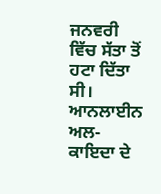ਜਨਵਰੀ ਵਿੱਚ ਸੱਤਾ ਤੋਂ ਹਟਾ ਦਿੱਤਾ ਸੀ।
ਆਨਲਾਈਨ ਅਲ-ਕਾਇਦਾ ਦੇ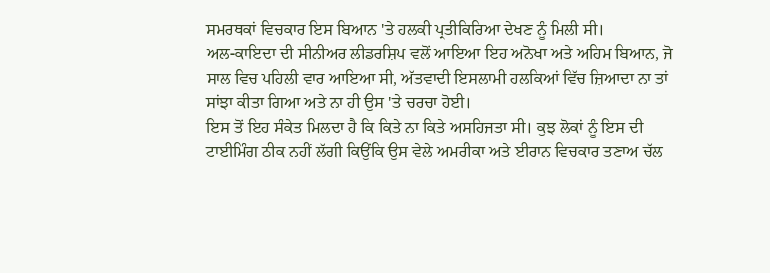ਸਮਰਥਕਾਂ ਵਿਚਕਾਰ ਇਸ ਬਿਆਨ 'ਤੇ ਹਲਕੀ ਪ੍ਰਤੀਕਿਰਿਆ ਦੇਖਣ ਨੂੰ ਮਿਲੀ ਸੀ।
ਅਲ-ਕਾਇਦਾ ਦੀ ਸੀਨੀਅਰ ਲੀਡਰਸ਼ਿਪ ਵਲੋਂ ਆਇਆ ਇਹ ਅਨੋਖਾ ਅਤੇ ਅਹਿਮ ਬਿਆਨ, ਜੋ ਸਾਲ ਵਿਚ ਪਹਿਲੀ ਵਾਰ ਆਇਆ ਸੀ, ਅੱਤਵਾਦੀ ਇਸਲਾਮੀ ਹਲਕਿਆਂ ਵਿੱਚ ਜ਼ਿਆਦਾ ਨਾ ਤਾਂ ਸਾਂਝਾ ਕੀਤਾ ਗਿਆ ਅਤੇ ਨਾ ਹੀ ਉਸ 'ਤੇ ਚਰਚਾ ਹੋਈ।
ਇਸ ਤੋਂ ਇਹ ਸੰਕੇਤ ਮਿਲਦਾ ਹੈ ਕਿ ਕਿਤੇ ਨਾ ਕਿਤੇ ਅਸਹਿਜਤਾ ਸੀ। ਕੁਝ ਲੋਕਾਂ ਨੂੰ ਇਸ ਦੀ ਟਾਈਮਿੰਗ ਠੀਕ ਨਹੀਂ ਲੱਗੀ ਕਿਉਂਕਿ ਉਸ ਵੇਲੇ ਅਮਰੀਕਾ ਅਤੇ ਈਰਾਨ ਵਿਚਕਾਰ ਤਣਾਅ ਚੱਲ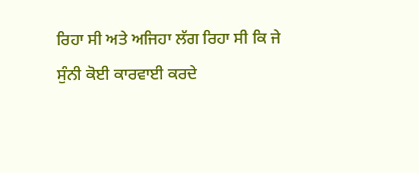ਰਿਹਾ ਸੀ ਅਤੇ ਅਜਿਹਾ ਲੱਗ ਰਿਹਾ ਸੀ ਕਿ ਜੇ ਸੁੰਨੀ ਕੋਈ ਕਾਰਵਾਈ ਕਰਦੇ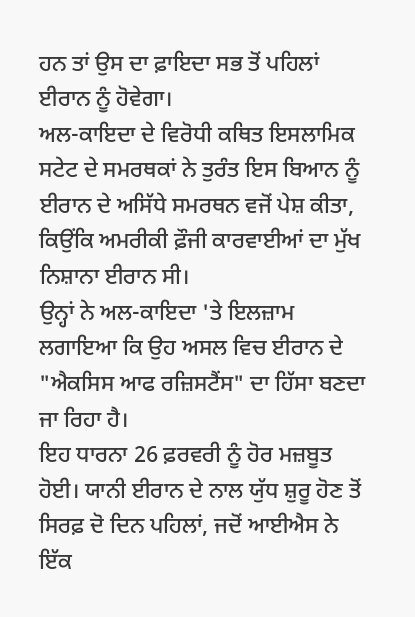ਹਨ ਤਾਂ ਉਸ ਦਾ ਫ਼ਾਇਦਾ ਸਭ ਤੋਂ ਪਹਿਲਾਂ ਈਰਾਨ ਨੂੰ ਹੋਵੇਗਾ।
ਅਲ-ਕਾਇਦਾ ਦੇ ਵਿਰੋਧੀ ਕਥਿਤ ਇਸਲਾਮਿਕ ਸਟੇਟ ਦੇ ਸਮਰਥਕਾਂ ਨੇ ਤੁਰੰਤ ਇਸ ਬਿਆਨ ਨੂੰ ਈਰਾਨ ਦੇ ਅਸਿੱਧੇ ਸਮਰਥਨ ਵਜੋਂ ਪੇਸ਼ ਕੀਤਾ, ਕਿਉਂਕਿ ਅਮਰੀਕੀ ਫ਼ੌਜੀ ਕਾਰਵਾਈਆਂ ਦਾ ਮੁੱਖ ਨਿਸ਼ਾਨਾ ਈਰਾਨ ਸੀ।
ਉਨ੍ਹਾਂ ਨੇ ਅਲ-ਕਾਇਦਾ 'ਤੇ ਇਲਜ਼ਾਮ ਲਗਾਇਆ ਕਿ ਉਹ ਅਸਲ ਵਿਚ ਈਰਾਨ ਦੇ "ਐਕਸਿਸ ਆਫ ਰਜ਼ਿਸਟੈਂਸ" ਦਾ ਹਿੱਸਾ ਬਣਦਾ ਜਾ ਰਿਹਾ ਹੈ।
ਇਹ ਧਾਰਨਾ 26 ਫ਼ਰਵਰੀ ਨੂੰ ਹੋਰ ਮਜ਼ਬੂਤ ਹੋਈ। ਯਾਨੀ ਈਰਾਨ ਦੇ ਨਾਲ ਯੁੱਧ ਸ਼ੁਰੂ ਹੋਣ ਤੋਂ ਸਿਰਫ਼ ਦੋ ਦਿਨ ਪਹਿਲਾਂ, ਜਦੋਂ ਆਈਐਸ ਨੇ ਇੱਕ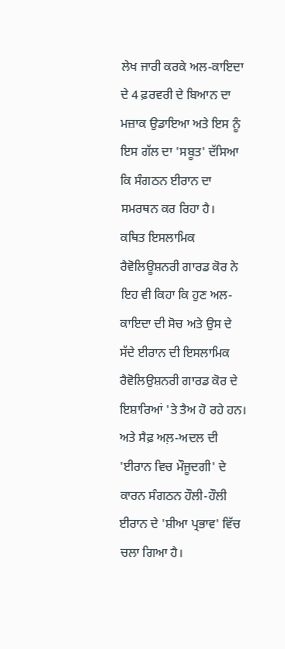ਲੇਖ ਜਾਰੀ ਕਰਕੇ ਅਲ-ਕਾਇਦਾ ਦੇ 4 ਫ਼ਰਵਰੀ ਦੇ ਬਿਆਨ ਦਾ ਮਜ਼ਾਕ ਉਡਾਇਆ ਅਤੇ ਇਸ ਨੂੰ ਇਸ ਗੱਲ ਦਾ 'ਸਬੂਤ' ਦੱਸਿਆ ਕਿ ਸੰਗਠਨ ਈਰਾਨ ਦਾ ਸਮਰਥਨ ਕਰ ਰਿਹਾ ਹੈ।
ਕਥਿਤ ਇਸਲਾਮਿਕ ਰੈਵੋਲਿਊਸ਼ਨਰੀ ਗਾਰਡ ਕੋਰ ਨੇ ਇਹ ਵੀ ਕਿਹਾ ਕਿ ਹੁਣ ਅਲ-ਕਾਇਦਾ ਦੀ ਸੋਚ ਅਤੇ ਉਸ ਦੇ ਸੱਦੇ ਈਰਾਨ ਦੀ ਇਸਲਾਮਿਕ ਰੈਵੋਲਿਉਸ਼ਨਰੀ ਗਾਰਡ ਕੋਰ ਦੇ ਇਸ਼ਾਰਿਆਂ 'ਤੇ ਤੈਅ ਹੋ ਰਹੇ ਹਨ।
ਅਤੇ ਸੈਫ਼ ਅਲ਼-ਅਦਲ ਦੀ 'ਈਰਾਨ ਵਿਚ ਮੌਜੂਦਗੀ' ਦੇ ਕਾਰਨ ਸੰਗਠਨ ਹੌਲੀ-ਹੌਲੀ ਈਰਾਨ ਦੇ 'ਸ਼ੀਆ ਪ੍ਰਭਾਵ' ਵਿੱਚ ਚਲਾ ਗਿਆ ਹੈ।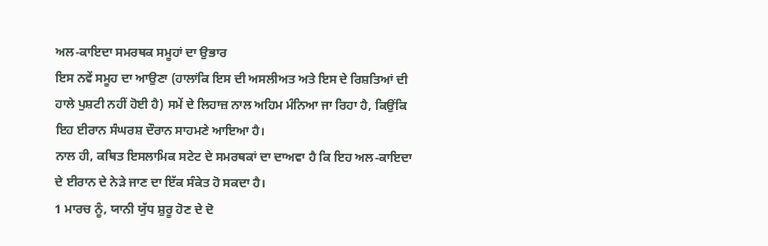ਅਲ-ਕਾਇਦਾ ਸਮਰਥਕ ਸਮੂਹਾਂ ਦਾ ਉਭਾਰ
ਇਸ ਨਵੇਂ ਸਮੂਹ ਦਾ ਆਉਣਾ (ਹਾਲਾਂਕਿ ਇਸ ਦੀ ਅਸਲੀਅਤ ਅਤੇ ਇਸ ਦੇ ਰਿਸ਼ਤਿਆਂ ਦੀ ਹਾਲੇ ਪੁਸ਼ਟੀ ਨਹੀਂ ਹੋਈ ਹੈ) ਸਮੇਂ ਦੇ ਲਿਹਾਜ਼ ਨਾਲ ਅਹਿਮ ਮੰਨਿਆ ਜਾ ਰਿਹਾ ਹੈ, ਕਿਉਂਕਿ ਇਹ ਈਰਾਨ ਸੰਘਰਸ਼ ਦੌਰਾਨ ਸਾਹਮਣੇ ਆਇਆ ਹੈ।
ਨਾਲ ਹੀ, ਕਥਿਤ ਇਸਲਾਮਿਕ ਸਟੇਟ ਦੇ ਸਮਰਥਕਾਂ ਦਾ ਦਾਅਵਾ ਹੈ ਕਿ ਇਹ ਅਲ-ਕਾਇਦਾ ਦੇ ਈਰਾਨ ਦੇ ਨੇੜੇ ਜਾਣ ਦਾ ਇੱਕ ਸੰਕੇਤ ਹੋ ਸਕਦਾ ਹੈ।
1 ਮਾਰਚ ਨੂੰ, ਯਾਨੀ ਯੁੱਧ ਸ਼ੁਰੂ ਹੋਣ ਦੇ ਦੋ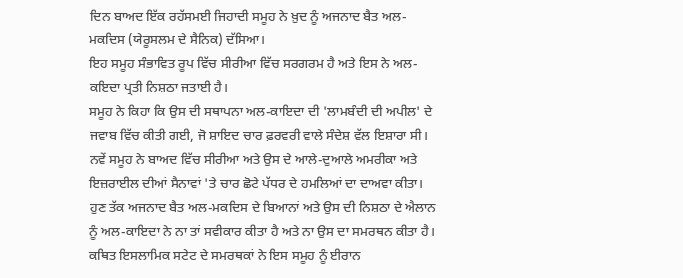ਦਿਨ ਬਾਅਦ ਇੱਕ ਰਹੱਸਮਈ ਜਿਹਾਦੀ ਸਮੂਹ ਨੇ ਖ਼ੁਦ ਨੂੰ ਅਜਨਾਦ ਬੈਤ ਅਲ-ਮਕਦਿਸ (ਯੇਰੂਸਲਮ ਦੇ ਸੈਨਿਕ) ਦੱਸਿਆ।
ਇਹ ਸਮੂਹ ਸੰਭਾਵਿਤ ਰੂਪ ਵਿੱਚ ਸੀਰੀਆ ਵਿੱਚ ਸਰਗਰਮ ਹੈ ਅਤੇ ਇਸ ਨੇ ਅਲ-ਕਇਦਾ ਪ੍ਰਤੀ ਨਿਸ਼ਠਾ ਜਤਾਈ ਹੈ।
ਸਮੂਹ ਨੇ ਕਿਹਾ ਕਿ ਉਸ ਦੀ ਸਥਾਪਨਾ ਅਲ-ਕਾਇਦਾ ਦੀ 'ਲਾਮਬੰਦੀ ਦੀ ਅਪੀਲ' ਦੇ ਜਵਾਬ ਵਿੱਚ ਕੀਤੀ ਗਈ, ਜੋ ਸ਼ਾਇਦ ਚਾਰ ਫ਼ਰਵਰੀ ਵਾਲੇ ਸੰਦੇਸ਼ ਵੱਲ ਇਸ਼ਾਰਾ ਸੀ।
ਨਵੇਂ ਸਮੂਹ ਨੇ ਬਾਅਦ ਵਿੱਚ ਸੀਰੀਆ ਅਤੇ ਉਸ ਦੇ ਆਲੇ-ਦੁਆਲੇ ਅਮਰੀਕਾ ਅਤੇ ਇਜ਼ਰਾਈਲ ਦੀਆਂ ਸੈਨਾਵਾਂ 'ਤੇ ਚਾਰ ਛੋਟੇ ਪੱਧਰ ਦੇ ਹਮਲਿਆਂ ਦਾ ਦਾਅਵਾ ਕੀਤਾ।
ਹੁਣ ਤੱਕ ਅਜਨਾਦ ਬੈਤ ਅਲ-ਮਕਦਿਸ ਦੇ ਬਿਆਨਾਂ ਅਤੇ ਉਸ ਦੀ ਨਿਸ਼ਠਾ ਦੇ ਐਲਾਨ ਨੂੰ ਅਲ-ਕਾਇਦਾ ਨੇ ਨਾ ਤਾਂ ਸਵੀਕਾਰ ਕੀਤਾ ਹੈ ਅਤੇ ਨਾ ਉਸ ਦਾ ਸਮਰਥਨ ਕੀਤਾ ਹੈ।
ਕਥਿਤ ਇਸਲਾਮਿਕ ਸਟੇਟ ਦੇ ਸਮਰਥਕਾਂ ਨੇ ਇਸ ਸਮੂਹ ਨੂੰ ਈਰਾਨ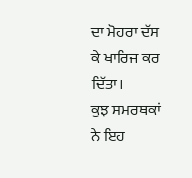ਦਾ ਮੋਹਰਾ ਦੱਸ ਕੇ ਖਾਰਿਜ ਕਰ ਦਿੱਤਾ।
ਕੁਝ ਸਮਰਥਕਾਂ ਨੇ ਇਹ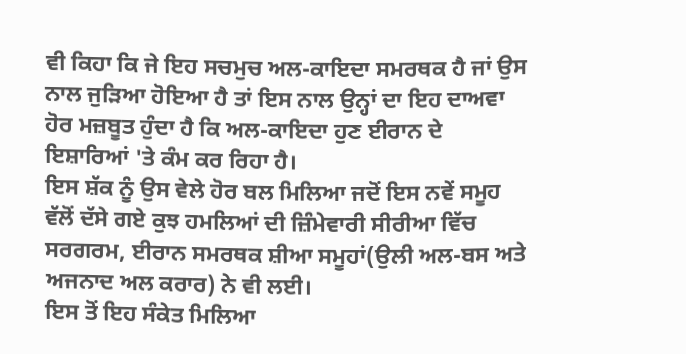ਵੀ ਕਿਹਾ ਕਿ ਜੇ ਇਹ ਸਚਮੁਚ ਅਲ-ਕਾਇਦਾ ਸਮਰਥਕ ਹੈ ਜਾਂ ਉਸ ਨਾਲ ਜੁੜਿਆ ਹੋਇਆ ਹੈ ਤਾਂ ਇਸ ਨਾਲ ਉਨ੍ਹਾਂ ਦਾ ਇਹ ਦਾਅਵਾ ਹੋਰ ਮਜ਼ਬੂਤ ਹੁੰਦਾ ਹੈ ਕਿ ਅਲ-ਕਾਇਦਾ ਹੁਣ ਈਰਾਨ ਦੇ ਇਸ਼ਾਰਿਆਂ 'ਤੇ ਕੰਮ ਕਰ ਰਿਹਾ ਹੈ।
ਇਸ ਸ਼ੱਕ ਨੂੰ ਉਸ ਵੇਲੇ ਹੋਰ ਬਲ ਮਿਲਿਆ ਜਦੋਂ ਇਸ ਨਵੇਂ ਸਮੂਹ ਵੱਲੋਂ ਦੱਸੇ ਗਏ ਕੁਝ ਹਮਲਿਆਂ ਦੀ ਜ਼ਿੰਮੇਵਾਰੀ ਸੀਰੀਆ ਵਿੱਚ ਸਰਗਰਮ, ਈਰਾਨ ਸਮਰਥਕ ਸ਼ੀਆ ਸਮੂਹਾਂ(ਉਲੀ ਅਲ-ਬਸ ਅਤੇ ਅਜਨਾਦ ਅਲ ਕਰਾਰ) ਨੇ ਵੀ ਲਈ।
ਇਸ ਤੋਂ ਇਹ ਸੰਕੇਤ ਮਿਲਿਆ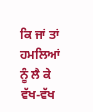ਕਿ ਜਾਂ ਤਾਂ ਹਮਲਿਆਂ ਨੂੰ ਲੈ ਕੇ ਵੱਖ-ਵੱਖ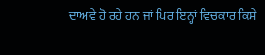ਦਾਅਵੇ ਹੋ ਰਹੇ ਹਨ ਜਾਂ ਪਿਰ ਇਨ੍ਹਾਂ ਵਿਚਕਾਰ ਕਿਸੇ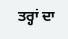ਤਰ੍ਹਾਂ ਦਾ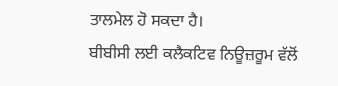ਤਾਲਮੇਲ ਹੋ ਸਕਦਾ ਹੈ।
ਬੀਬੀਸੀ ਲਈ ਕਲੈਕਟਿਵ ਨਿਊਜ਼ਰੂਮ ਵੱਲੋਂ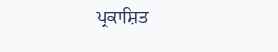ਪ੍ਰਕਾਸ਼ਿਤ